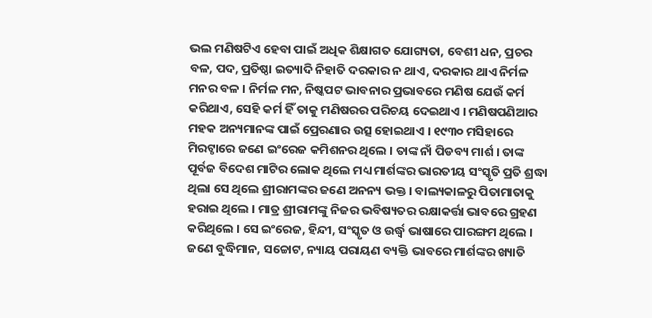ଭଲ ମଣିଷଟିଏ ହେବା ପାଇଁ ଅଧିକ ଶିକ୍ଷାଗତ ଯୋଗ୍ୟତା, ବେଶୀ ଧନ, ପ୍ରଚର ବଳ, ପଦ, ପ୍ରତିଷ୍ଠା ଇତ୍ୟାଦି ନିହାତି ଦରକାର ନ ଥାଏ, ଦରକାର ଥାଏ ନିର୍ମଳ ମନର ବଳ । ନିର୍ମଳ ମନ, ନିଷ୍କପଟ ଭାବନାର ପ୍ରଭାବରେ ମଣିଷ ଯେଉଁ କର୍ମ କରିଥାଏ, ସେହି କର୍ମ ହିଁ ତାକୁ ମଣିଷରର ପରିଚୟ ଦେଇଥାଏ । ମଣିଷପଣିଆର ମହକ ଅନ୍ୟମାନଙ୍କ ପାଇଁ ପ୍ରେରଣାର ଉତ୍ସ ହୋଇଥାଏ । ୧୯୩୦ ମସିହାରେ ମିରଟ୍ଠାରେ ଜଣେ ଇଂରେଜ କମିଶନର ଥିଲେ । ତାଙ୍କ ନାଁ ପିଡବ୍ୟ ମାର୍ଶ । ତାଙ୍କ ପୂର୍ବଜ ବିଦେଶ ମାଟିର ଲୋକ ଥିଲେ ମଧ୍ୟ ମାର୍ଶଙ୍କର ଭାରତୀୟ ସଂସ୍କୃତି ପ୍ରତି ଶ୍ରଦ୍ଧା ଥିଲା ସେ ଥିଲେ ଶ୍ରୀରାମଙ୍କର ଜଣେ ଅନନ୍ୟ ଭକ୍ତ । ବାଲ୍ୟକାଳରୁ ପିତାମାତାକୁ ହରାଇ ଥିଲେ । ମାତ୍ର ଶ୍ରୀରାମଙ୍କୁ ନିଜର ଭବିଷ୍ୟତର ରକ୍ଷାକର୍ତ୍ତା ଭାବରେ ଗ୍ରହଣ କରିଥିଲେ । ସେ ଇଂରେଜ, ହିନ୍ଦୀ, ସଂସ୍କୃତ ଓ ଉର୍ଦ୍ଧ୍ବ ଭାଷାରେ ପାରଙ୍ଗମ ଥିଲେ । ଜଣେ ବୁଦ୍ଧିମାନ, ସଚ୍ଚୋଟ, ନ୍ୟାୟ ପରାୟଣ ବ୍ୟକ୍ତି ଭାବରେ ମାର୍ଶଙ୍କର ଖ୍ୟାତି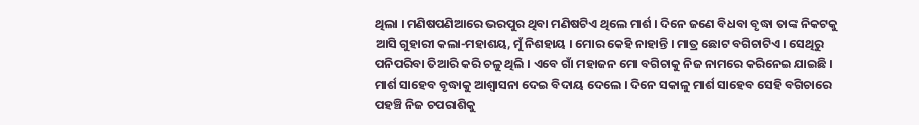ଥିଲା । ମଣିଷପଣିଆରେ ଭରପୁର ଥିବା ମଣିଷଟିଏ ଥିଲେ ମାର୍ଶ । ଦିନେ ଜଣେ ବିଧବା ବୃଦ୍ଧା ତାଙ୍କ ନିକଟକୁ ଆସି ଗୁହାରୀ କଲା-ମହାଶୟ, ମୁଁ ନିଶହାୟ । ମୋର କେହି ନାହାନ୍ତି । ମାତ୍ର ଛୋଟ ବଗିଚାଟିଏ । ସେଥିରୁ ପନିପରିବା ତିଆରି କରି ଚଳୁ ଥିଲି । ଏବେ ଗାଁ ମହାଜନ ମୋ ବଗିଚାକୁ ନିଜ ନାମରେ କରିନେଇ ଯାଇଛି । ମାର୍ଶ ସାହେବ ବୃଦ୍ଧାକୁ ଆଶ୍ବାସନା ଦେଇ ବିଦାୟ ଦେଲେ । ଦିନେ ସକାଳୁ ମାର୍ଶ ସାହେବ ସେହି ବଗିଚାରେ ପହଞ୍ଚି ନିଜ ଚପରାଶିକୁ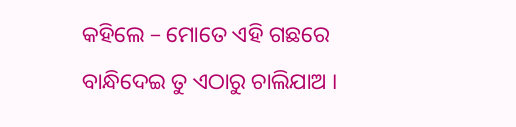କହିଲେ – ମୋତେ ଏହି ଗଛରେ ବାନ୍ଧିଦେଇ ତୁ ଏଠାରୁ ଚାଲିଯାଅ ।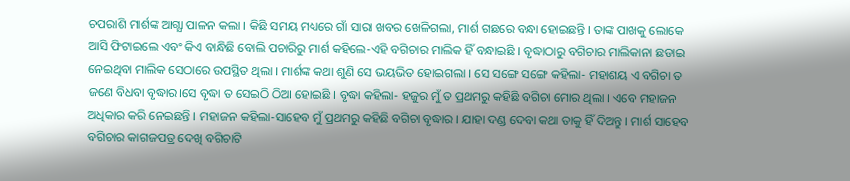ଚପରାଶି ମାର୍ଶଙ୍କ ଆଗ୍ଯା ପାଳନ କଲା । କିଛି ସମୟ ମଧ୍ୟରେ ଗାଁ ସାରା ଖବର ଖେଳିଗଲା, ମାର୍ଶ ଗଛରେ ବନ୍ଧା ହୋଇଛନ୍ତି । ତାଙ୍କ ପାଖକୁ ଲୋକେ ଆସି ଫିଟାଇଲେ ଏବଂ କିଏ ବାନ୍ଧିଛି ବୋଲି ପଚାରିରୁ ମାର୍ଶ କହିଲେ-ଏହି ବଗିଚାର ମାଲିକ ହିଁ ବନ୍ଧାଇଛି । ବୃଦ୍ଧାଠାରୁ ବଗିଚାର ମାଲିକାନା ଛଡାଇ ନେଇଥିବା ମାଲିକ ସେଠାରେ ଉପସ୍ଥିତ ଥିଲା । ମାର୍ଶଙ୍କ କଥା ଶୁଣି ସେ ଭୟଭିତ ହୋଇଗଲା । ସେ ସଙ୍ଗେ ସଙ୍ଗେ କହିଲା- ମହାଶୟ ଏ ବଗିଚା ତ ଜଣେ ବିଧବା ବୃଦ୍ଧାର।ସେ ବୃଦ୍ଧା ତ ସେଇଠି ଠିଆ ହୋଇଛି । ବୃଦ୍ଧା କହିଲା- ହଜୁର ମୁଁ ତ ପ୍ରଥମରୁ କହିଛି ବଗିଚା ମୋର ଥିଲା । ଏବେ ମହାଜନ ଅଧିକାର କରି ନେଇଛନ୍ତି । ମହାଜନ କହିଲା-ସାହେବ ମୁଁ ପ୍ରଥମରୁ କହିଛି ବଗିଚା ବୃଦ୍ଧାର । ଯାହା ଦଣ୍ଡ ଦେବା କଥା ତାକୁ ହିଁ ଦିଅନ୍ତୁ । ମାର୍ଶ ସାହେବ ବଗିଚାର କାଗଜପତ୍ର ଦେଖି ବଗିଚାଟି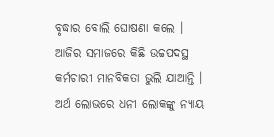ବୃଦ୍ଧାର ବୋଲି ଘୋଷଣା କଲେ । ଆଜିର ସମାଜରେ କିଛି ଉଚ୍ଚପଦସ୍ଥ କର୍ମଚାରୀ ମାନବିକତା ଭୁଲି ଯାଆନ୍ତି । ଅର୍ଥ ଲୋଭରେ ଧନୀ ଲୋକଙ୍କୁ ନ୍ୟାୟ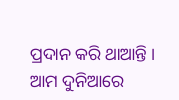ପ୍ରଦାନ କରି ଥାଆନ୍ତି । ଆମ ଦୁନିଆରେ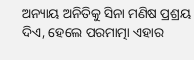ଅନ୍ୟାୟ ଅନିତିକୁ ସିନା ମଣିଷ ପ୍ରଶ୍ରୟ ଦିଏ, ହେଲେ ପରମାତ୍ମା ଏହାର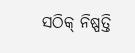ସଠିକ୍ ନିଷ୍ପତ୍ତି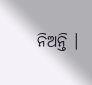ନିଅନ୍ତି ।